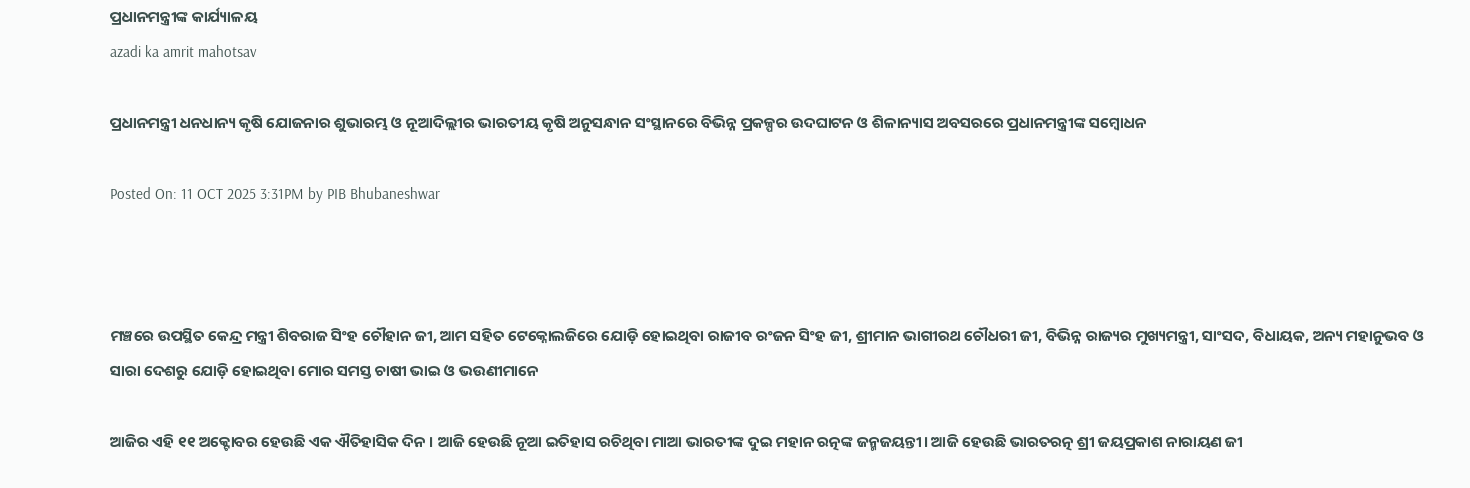ପ୍ରଧାନମନ୍ତ୍ରୀଙ୍କ କାର୍ଯ୍ୟାଳୟ
azadi ka amrit mahotsav

ପ୍ରଧାନମନ୍ତ୍ରୀ ଧନଧାନ୍ୟ କୃଷି ଯୋଜନାର ଶୁଭାରମ୍ଭ ଓ ନୂଆଦିଲ୍ଲୀର ଭାରତୀୟ କୃଷି ଅନୁସନ୍ଧାନ ସଂସ୍ଥାନରେ ବିଭିନ୍ନ ପ୍ରକଳ୍ପର ଉଦଘାଟନ ଓ ଶିଳାନ୍ୟାସ ଅବସରରେ ପ୍ରଧାନମନ୍ତ୍ରୀଙ୍କ ସମ୍ବୋଧନ

Posted On: 11 OCT 2025 3:31PM by PIB Bhubaneshwar



ମଞ୍ଚରେ ଉପସ୍ଥିତ କେନ୍ଦ୍ର ମନ୍ତ୍ରୀ ଶିବରାଜ ସିଂହ ଚୌହାନ ଜୀ, ଆମ ସହିତ ଟେକ୍ନୋଲଜିରେ ଯୋଡ଼ି ହୋଇଥିବା ରାଜୀବ ରଂଜନ ସିଂହ ଜୀ, ଶ୍ରୀମାନ ଭାଗୀରଥ ଚୌଧରୀ ଜୀ, ବିଭିନ୍ନ ରାଜ୍ୟର ମୁଖ୍ୟମନ୍ତ୍ରୀ, ସାଂସଦ, ବିଧାୟକ, ଅନ୍ୟ ମହାନୁଭବ ଓ ସାରା ଦେଶରୁ ଯୋଡ଼ି ହୋଇଥିବା ମୋର ସମସ୍ତ ଚାଷୀ ଭାଇ ଓ ଭଉଣୀମାନେ

ଆଜିର ଏହି ୧୧ ଅକ୍ଟୋବର ହେଉଛି ଏକ ଐତିହାସିକ ଦିନ । ଆଜି ହେଉଛି ନୂଆ ଇତିହାସ ରଚିଥିବା ମାଆ ଭାରତୀଙ୍କ ଦୁଇ ମହାନ ରତ୍ନଙ୍କ ଜନ୍ମଜୟନ୍ତୀ। ଆଜି ହେଉଛି ଭାରତରତ୍ନ ଶ୍ରୀ ଜୟପ୍ରକାଶ ନାରାୟଣ ଜୀ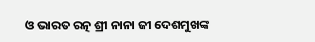ଓ ଭାରତ ରତ୍ନ ଶ୍ରୀ ନାନା ଜୀ ଦେଶମୁଖଙ୍କ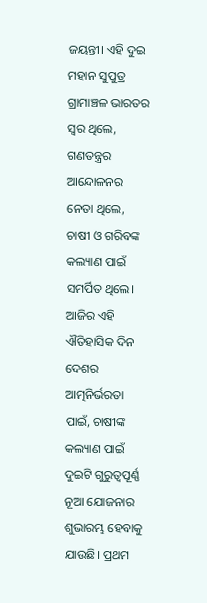ଜୟନ୍ତୀ। ଏହି ଦୁଇ ମହାନ ସୁପୁତ୍ର ଗ୍ରାମାଞ୍ଚଳ ଭାରତର ସ୍ୱର ଥିଲେ, ଗଣତନ୍ତ୍ରର ଆନ୍ଦୋଳନର ନେତା ଥିଲେ, ଚାଷୀ ଓ ଗରିବଙ୍କ କଲ୍ୟାଣ ପାଇଁ ସମର୍ପିତ ଥିଲେ। ଆଜିର ଏହି ଐତିହାସିକ ଦିନ ଦେଶର ଆତ୍ମନିର୍ଭରତା ପାଇଁ, ଚାଷୀଙ୍କ କଲ୍ୟାଣ ପାଇଁ ଦୁଇଟି ଗୁରୁତ୍ୱପୂର୍ଣ୍ଣ ନୂଆ ଯୋଜନାର ଶୁଭାରମ୍ଭ ହେବାକୁ ଯାଉଛି। ପ୍ରଥମ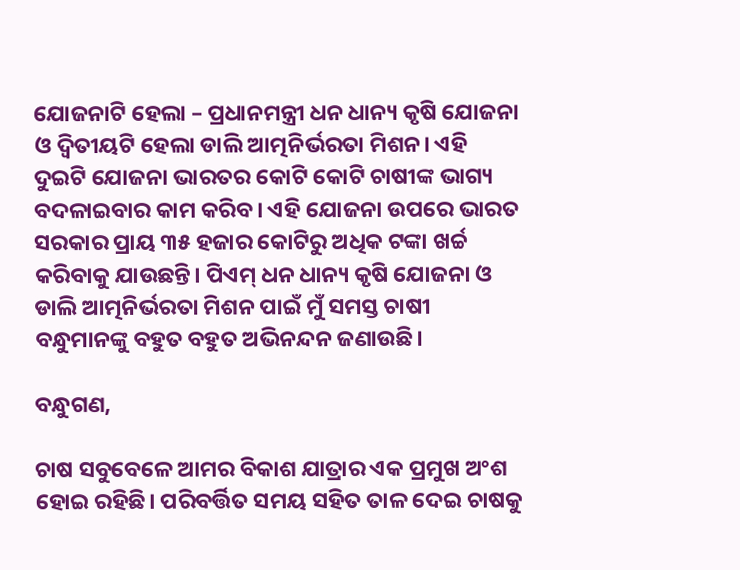ଯୋଜନାଟି ହେଲା – ପ୍ରଧାନମନ୍ତ୍ରୀ ଧନ ଧାନ୍ୟ କୃଷି ଯୋଜନା ଓ ଦ୍ୱିତୀୟଟି ହେଲା ଡାଲି ଆତ୍ମନିର୍ଭରତା ମିଶନ। ଏହି ଦୁଇଟି ଯୋଜନା ଭାରତର କୋଟି କୋଟି ଚାଷୀଙ୍କ ଭାଗ୍ୟ ବଦଳାଇବାର କାମ କରିବ। ଏହି ଯୋଜନା ଉପରେ ଭାରତ ସରକାର ପ୍ରାୟ ୩୫ ହଜାର କୋଟିରୁ ଅଧିକ ଟଙ୍କା ଖର୍ଚ୍ଚ କରିବାକୁ ଯାଉଛନ୍ତି। ପିଏମ୍ ଧନ ଧାନ୍ୟ କୃଷି ଯୋଜନା ଓ ଡାଲି ଆତ୍ମନିର୍ଭରତା ମିଶନ ପାଇଁ ମୁଁ ସମସ୍ତ ଚାଷୀ ବନ୍ଧୁମାନଙ୍କୁ ବହୁତ ବହୁତ ଅଭିନନ୍ଦନ ଜଣାଉଛି।

ବନ୍ଧୁଗଣ,

ଚାଷ ସବୁବେଳେ ଆମର ବିକାଶ ଯାତ୍ରାର ଏକ ପ୍ରମୁଖ ଅଂଶ ହୋଇ ରହିଛି। ପରିବର୍ତ୍ତିତ ସମୟ ସହିତ ତାଳ ଦେଇ ଚାଷକୁ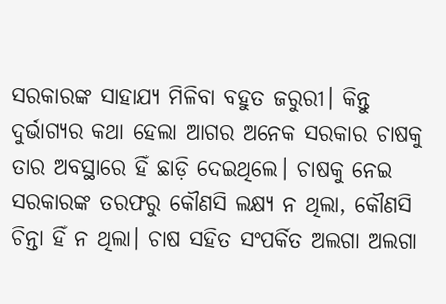ସରକାରଙ୍କ ସାହାଯ୍ୟ ମିଳିବା ବହୁତ ଜରୁରୀ। କିନ୍ତୁ ଦୁର୍ଭାଗ୍ୟର କଥା ହେଲା ଆଗର ଅନେକ ସରକାର ଚାଷକୁ ତାର ଅବସ୍ଥାରେ ହିଁ ଛାଡ଼ି ଦେଇଥିଲେ। ଚାଷକୁ ନେଇ ସରକାରଙ୍କ ତରଫରୁ କୌଣସି ଲକ୍ଷ୍ୟ ନ ଥିଲା, କୌଣସି ଚିନ୍ତା ହିଁ ନ ଥିଲା। ଚାଷ ସହିତ ସଂପର୍କିତ ଅଲଗା ଅଲଗା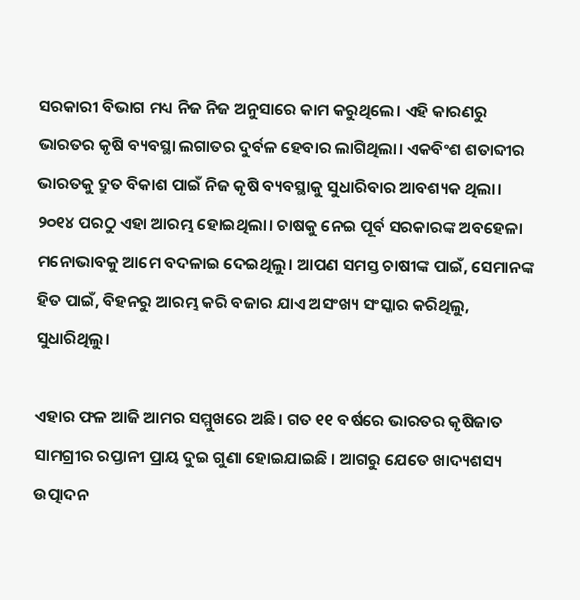ସରକାରୀ ବିଭାଗ ମଧ୍ୟ ନିଜ ନିଜ ଅନୁସାରେ କାମ କରୁଥିଲେ। ଏହି କାରଣରୁ ଭାରତର କୃଷି ବ୍ୟବସ୍ଥା ଲଗାତର ଦୁର୍ବଳ ହେବାର ଲାଗିଥିଲା। ଏକବିଂଶ ଶତାବ୍ଦୀର ଭାରତକୁ ଦ୍ରୁତ ବିକାଶ ପାଇଁ ନିଜ କୃଷି ବ୍ୟବସ୍ଥାକୁ ସୁଧାରିବାର ଆବଶ୍ୟକ ଥିଲା। ୨୦୧୪ ପରଠୁ ଏହା ଆରମ୍ଭ ହୋଇଥିଲା। ଚାଷକୁ ନେଇ ପୂର୍ବ ସରକାରଙ୍କ ଅବହେଳା ମନୋଭାବକୁ ଆମେ ବଦଳାଇ ଦେଇଥିଲୁ। ଆପଣ ସମସ୍ତ ଚାଷୀଙ୍କ ପାଇଁ, ସେମାନଙ୍କ ହିତ ପାଇଁ, ବିହନରୁ ଆରମ୍ଭ କରି ବଜାର ଯାଏ ଅସଂଖ୍ୟ ସଂସ୍କାର କରିଥିଲୁ, ସୁଧାରିଥିଲୁ।

ଏହାର ଫଳ ଆଜି ଆମର ସମ୍ମୁଖରେ ଅଛି। ଗତ ୧୧ ବର୍ଷରେ ଭାରତର କୃଷିଜାତ ସାମଗ୍ରୀର ରପ୍ତାନୀ ପ୍ରାୟ ଦୁଇ ଗୁଣା ହୋଇଯାଇଛି । ଆଗରୁ ଯେତେ ଖାଦ୍ୟଶସ୍ୟ ଉତ୍ପାଦନ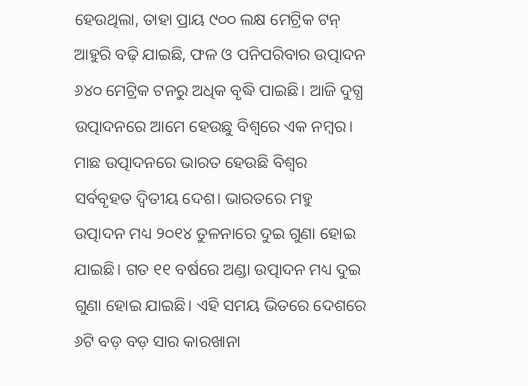ହେଉଥିଲା, ତାହା ପ୍ରାୟ ୯୦୦ ଲକ୍ଷ ମେଟ୍ରିକ ଟନ୍ ଆହୁରି ବଢ଼ି ଯାଇଛି, ଫଳ ଓ ପନିପରିବାର ଉତ୍ପାଦନ ୬୪୦ ମେଟ୍ରିକ ଟନରୁ ଅଧିକ ବୃଦ୍ଧି ପାଇଛି। ଆଜି ଦୁଗ୍ଧ ଉତ୍ପାଦନରେ ଆମେ ହେଉଛୁ ବିଶ୍ୱରେ ଏକ ନମ୍ୱର। ମାଛ ଉତ୍ପାଦନରେ ଭାରତ ହେଉଛି ବିଶ୍ୱର ସର୍ବବୃହତ ଦ୍ୱିତୀୟ ଦେଶ। ଭାରତରେ ମହୁ ଉତ୍ପାଦନ ମଧ୍ୟ ୨୦୧୪ ତୁଳନାରେ ଦୁଇ ଗୁଣା ହୋଇ ଯାଇଛି। ଗତ ୧୧ ବର୍ଷରେ ଅଣ୍ଡା ଉତ୍ପାଦନ ମଧ୍ୟ ଦୁଇ ଗୁଣା ହୋଇ ଯାଇଛି। ଏହି ସମୟ ଭିତରେ ଦେଶରେ ୬ଟି ବଡ଼ ବଡ଼ ସାର କାରଖାନା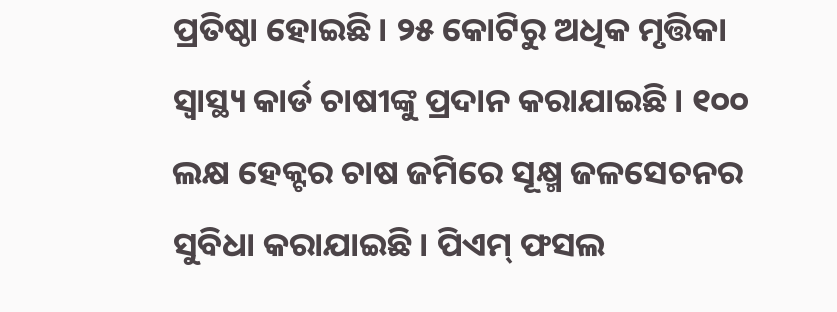ପ୍ରତିଷ୍ଠା ହୋଇଛି। ୨୫ କୋଟିରୁ ଅଧିକ ମୃତ୍ତିକା ସ୍ୱାସ୍ଥ୍ୟ କାର୍ଡ ଚାଷୀଙ୍କୁ ପ୍ରଦାନ କରାଯାଇଛି। ୧୦୦ ଲକ୍ଷ ହେକ୍ଟର ଚାଷ ଜମିରେ ସୂକ୍ଷ୍ମ ଜଳସେଚନର ସୁବିଧା କରାଯାଇଛି। ପିଏମ୍ ଫସଲ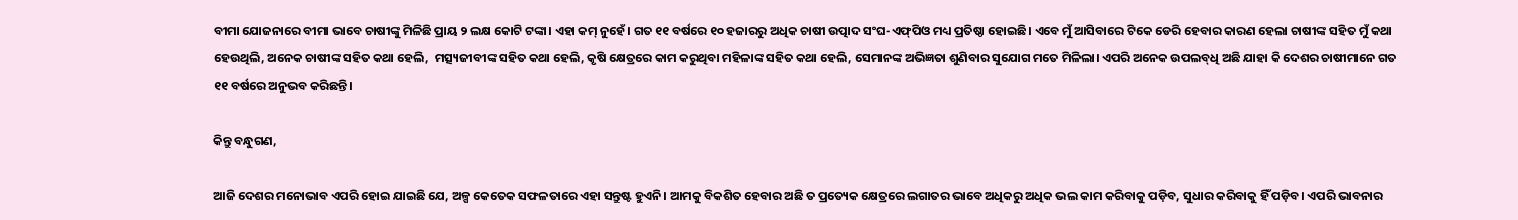ବୀମା ଯୋଜନାରେ ବୀମା ଭାବେ ଚାଷୀଙ୍କୁ ମିଳିଛି ପ୍ରାୟ ୨ ଲକ୍ଷ କୋଟି ଟଙ୍କା। ଏହା କମ୍ ନୁହେଁ। ଗତ ୧୧ ବର୍ଷରେ ୧୦ ହଜାରରୁ ଅଧିକ ଚାଷୀ ଉତ୍ପାଦ ସଂଘ-ଏଫ୍‌ପିଓ ମଧ୍ୟ ପ୍ରତିଷ୍ଠା ହୋଇଛି। ଏବେ ମୁଁ ଆସିବାରେ ଟିକେ ଡେରି ହେବାର କାରଣ ହେଲା ଚାଷୀଙ୍କ ସହିତ ମୁଁ କଥା ହେଉଥିଲି, ଅନେକ ଚାଷୀଙ୍କ ସହିତ କଥା ହେଲି,  ମତ୍ସ୍ୟଜୀବୀଙ୍କ ସହିତ କଥା ହେଲି, କୃଷି କ୍ଷେତ୍ରରେ କାମ କରୁଥିବା ମହିଳାଙ୍କ ସହିତ କଥା ହେଲି, ସେମାନଙ୍କ ଅଭିଜ୍ଞତା ଶୁଣିବାର ସୁଯୋଗ ମତେ ମିଳିଲା। ଏପରି ଅନେକ ଉପଲବ୍‌ଧି ଅଛି ଯାହା କି ଦେଶର ଚାଷୀମାନେ ଗତ ୧୧ ବର୍ଷରେ ଅନୁଭବ କରିଛନ୍ତି।

କିନ୍ତୁ ବନ୍ଧୁଗଣ,

ଆଜି ଦେଶର ମନୋଭାବ ଏପରି ହୋଇ ଯାଇଛି ଯେ, ଅଳ୍ପ କେତେକ ସଫଳତାରେ ଏହା ସନ୍ତୁଷ୍ଟ ହୁଏନି। ଆମକୁ ବିକଶିତ ହେବାର ଅଛି ତ ପ୍ରତ୍ୟେକ କ୍ଷେତ୍ରରେ ଲଗାତର ଭାବେ ଅଧିକରୁ ଅଧିକ ଭଲ କାମ କରିବାକୁ ପଡ଼ିବ, ସୁଧାର କରିବାକୁ ହିଁ ପଡ଼ିବ। ଏପରି ଭାବନାର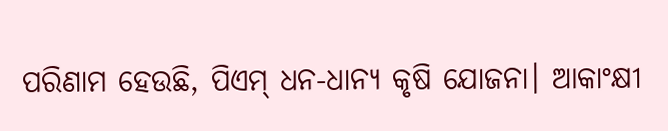ପରିଣାମ ହେଉଛି, ପିଏମ୍‌ ଧନ-ଧାନ୍ୟ କୃଷି ଯୋଜନା। ଆକାଂକ୍ଷୀ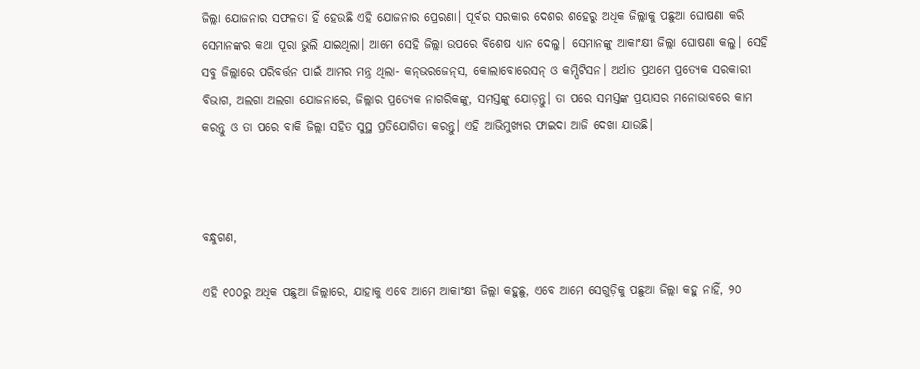ଜିଲ୍ଲା ଯୋଜନାର ସଫଳତା ହିଁ ହେଉଛି ଏହି ଯୋଜନାର ପ୍ରେରଣା। ପୂର୍ବର ସରକାର ଦେଶର ଶହେରୁ ଅଧିକ ଜିଲ୍ଲାକୁ ପଛୁଆ ଘୋଷଣା କରି ସେମାନଙ୍କର କଥା ପୂରା ଭୁଲି ଯାଇଥିଲା। ଆମେ ସେହି ଜିଲ୍ଲା ଉପରେ ବିଶେଷ ଧ୍ୟାନ ଦେଲୁ। ସେମାନଙ୍କୁ ଆକାଂକ୍ଷୀ ଜିଲ୍ଲା ଘୋଷଣା କଲୁ। ସେହି ସବୁ ଜିଲ୍ଲାରେ ପରିବର୍ତ୍ତନ ପାଇଁ ଆମର ମନ୍ତ୍ର ଥିଲା- କନ୍‌ଭରଜେନ୍‌ସ, କୋଲାବୋରେସନ୍ ଓ କମ୍ପିଟିସନ। ଅର୍ଥାତ ପ୍ରଥମେ ପ୍ରତ୍ୟେକ ସରକାରୀ ବିଭାଗ, ଅଲଗା ଅଲଗା ଯୋଜନାରେ, ଜିଲ୍ଲାର ପ୍ରତ୍ୟେକ ନାଗରିକଙ୍କୁ, ସମସ୍ତଙ୍କୁ ଯୋଡ଼ନ୍ତୁ। ତା ପରେ ସମସ୍ତଙ୍କ ପ୍ରୟାସର ମନୋଭାବରେ କାମ କରନ୍ତୁ ଓ ତା ପରେ ବାକି ଜିଲ୍ଲା ସହିତ ସୁସ୍ଥ ପ୍ରତିଯୋଗିତା କରନ୍ତୁ। ଏହି ଆଭିମୁଖ୍ୟର ଫାଇଦା ଆଜି ଦେଖା ଯାଉଛି।



ବନ୍ଧୁଗଣ,

ଏହି ୧୦୦ରୁ ଅଧିକ ପଛୁଆ ଜିଲ୍ଲାରେ, ଯାହାକୁ ଏବେ ଆମେ ଆକାଂକ୍ଷୀ ଜିଲ୍ଲା କହୁଛୁ, ଏବେ ଆମେ ସେଗୁଡ଼ିକୁ ପଛୁଆ ଜିଲ୍ଲା କହୁ ନାହିଁ, ୨୦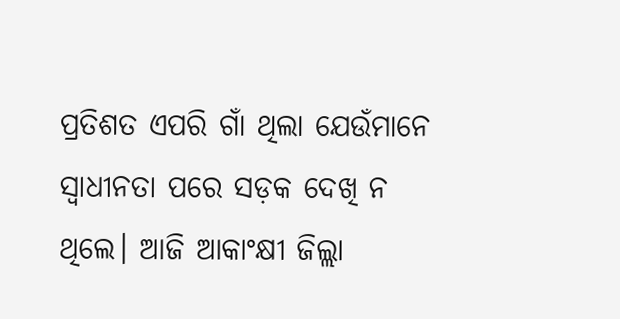ପ୍ରତିଶତ ଏପରି ଗାଁ ଥିଲା ଯେଉଁମାନେ ସ୍ୱାଧୀନତା ପରେ ସଡ଼କ ଦେଖି ନ ଥିଲେ। ଆଜି ଆକାଂକ୍ଷୀ ଜିଲ୍ଲା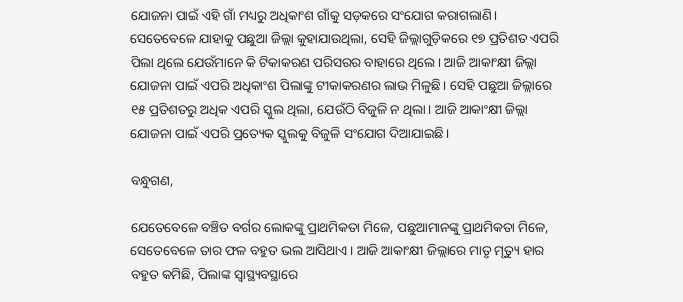ଯୋଜନା ପାଇଁ ଏହି ଗାଁ ମଧ୍ୟରୁ ଅଧିକାଂଶ ଗାଁକୁ ସଡ଼କରେ ସଂଯୋଗ କରାଗଲାଣି। ସେତେବେଳେ ଯାହାକୁ ପଛୁଆ ଜିଲ୍ଲା କୁହାଯାଉଥିଲା, ସେହି ଜିଲ୍ଲାଗୁଡ଼ିକରେ ୧୭ ପ୍ରତିଶତ ଏପରି ପିଲା ଥିଲେ ଯେଉଁମାନେ କି ଟିକାକରଣ ପରିସରର ବାହାରେ ଥିଲେ। ଆଜି ଆକାଂକ୍ଷୀ ଜିଲ୍ଲା ଯୋଜନା ପାଇଁ ଏପରି ଅଧିକାଂଶ ପିଲାଙ୍କୁ ଟୀକାକରଣର ଲାଭ ମିଳୁଛି। ସେହି ପଛୁଆ ଜିଲ୍ଲାରେ ୧୫ ପ୍ରତିଶତରୁ ଅଧିକ ଏପରି ସ୍କୁଲ ଥିଲା, ଯେଉଁଠି ବିଜୁଳି ନ ଥିଲା। ଆଜି ଆକାଂକ୍ଷୀ ଜିଲ୍ଲା ଯୋଜନା ପାଇଁ ଏପରି ପ୍ରତ୍ୟେକ ସ୍କୁଲକୁ ବିଜୁଳି ସଂଯୋଗ ଦିଆଯାଇଛି।

ବନ୍ଧୁଗଣ,

ଯେତେବେଳେ ବଞ୍ଚିତ ବର୍ଗର ଲୋକଙ୍କୁ ପ୍ରାଥମିକତା ମିଳେ, ପଛୁଆମାନଙ୍କୁ ପ୍ରାଥମିକତା ମିଳେ, ସେତେବେଳେ ତାର ଫଳ ବହୁତ ଭଲ ଆସିଥାଏ। ଆଜି ଆକାଂକ୍ଷୀ ଜିଲ୍ଲାରେ ମାତୃ ମୃତ୍ୟୁ ହାର ବହୁତ କମିଛି, ପିଲାଙ୍କ ସ୍ୱାସ୍ଥ୍ୟବସ୍ଥାରେ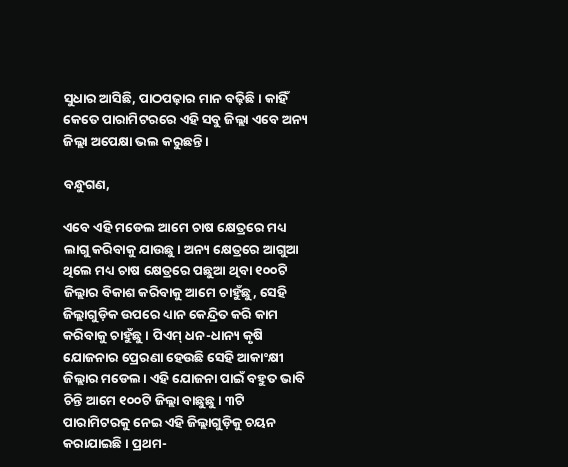ସୁଧାର ଆସିଛି, ପାଠପଢ଼ାର ମାନ ବଢ଼ିଛି। କାହିଁ କେତେ ପାରାମିଟରରେ ଏହି ସବୁ ଜିଲ୍ଲା ଏବେ ଅନ୍ୟ ଜିଲ୍ଲା ଅପେକ୍ଷା ଭଲ କରୁଛନ୍ତି।

ବନ୍ଧୁଗଣ,

ଏବେ ଏହି ମଡେଲ ଆମେ ଚାଷ କ୍ଷେତ୍ରରେ ମଧ୍ୟ ଲାଗୁ କରିବାକୁ ଯାଉଛୁ। ଅନ୍ୟ କ୍ଷେତ୍ରରେ ଆଗୁଆ ଥିଲେ ମଧ୍ୟ ଚାଷ କ୍ଷେତ୍ରରେ ପଛୁଆ ଥିବା ୧୦୦ଟି ଜିଲ୍ଲାର ବିକାଶ କରିବାକୁ ଆମେ ଚାହୁଁଛୁ, ସେହି ଜିଲ୍ଲାଗୁଡ଼ିକ ଉପରେ ଧ୍ୟାନ କେନ୍ଦ୍ରିତ କରି କାମ କରିବାକୁ ଚାହୁଁଛୁ। ପିଏମ୍‌ ଧନ-ଧାନ୍ୟ କୃଷି ଯୋଜନାର ପ୍ରେରଣା ହେଉଛି ସେହି ଆକାଂକ୍ଷୀ ଜିଲ୍ଲାର ମଡେଲ। ଏହି ଯୋଜନା ପାଇଁ ବହୁତ ଭାବି ଚିନ୍ତି ଆମେ ୧୦୦ଟି ଜିଲ୍ଲା ବାଛୁଛୁ। ୩ଟି ପାରାମିଟରକୁ ନେଇ ଏହି ଜିଲ୍ଲାଗୁଡ଼ିକୁ ଚୟନ କରାଯାଇଛି। ପ୍ରଥମ-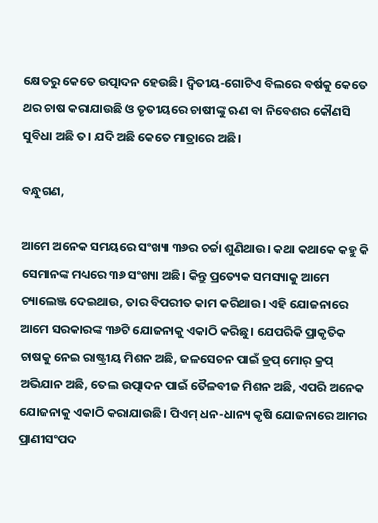କ୍ଷେତରୁ କେତେ ଉତ୍ପାଦନ ହେଉଛି। ଦ୍ୱିତୀୟ-ଗୋଟିଏ ବିଲରେ ବର୍ଷକୁ କେତେ ଥର ଚାଷ କରାଯାଉଛି ଓ ତୃତୀୟରେ ଚାଷୀଙ୍କୁ ଋଣ ବା ନିବେଶର କୌଣସି ସୁବିଧା ଅଛି ତ। ଯଦି ଅଛି କେତେ ମାତ୍ରାରେ ଅଛି।

ବନ୍ଧୁଗଣ,

ଆମେ ଅନେକ ସମୟରେ ସଂଖ୍ୟା ୩୬ର ଚର୍ଚ୍ଚା ଶୁଣିଥାଉ। କଥା କଥାକେ କହୁ କି ସେମାନଙ୍କ ମଧ୍ୟରେ ୩୬ ସଂଖ୍ୟା ଅଛି। କିନ୍ତୁ ପ୍ରତ୍ୟେକ ସମସ୍ୟାକୁ ଆମେ ଚ୍ୟାଲେଞ୍ଜ ଦେଇଥାଉ, ତାର ବିପରୀତ କାମ କରିଥାଉ। ଏହି ଯୋଜନାରେ ଆମେ ସରକାରଙ୍କ ୩୬ଟି ଯୋଜନାକୁ ଏକାଠି କରିଛୁ। ଯେପରିକି ପ୍ରାକୃତିକ ଚାଷକୁ ନେଇ ରାଷ୍ଟ୍ରୀୟ ମିଶନ ଅଛି, ଜଳସେଚନ ପାଇଁ ଡ୍ରପ୍‌ ମୋର୍ କ୍ରପ୍ ଅଭିଯାନ ଅଛି, ତେଲ ଉତ୍ପାଦନ ପାଇଁ ତୈଳବୀଜ ମିଶନ ଅଛି, ଏପରି ଅନେକ ଯୋଜନାକୁ ଏକାଠି କରାଯାଉଛି। ପିଏମ୍‌ ଧନ-ଧାନ୍ୟ କୃଷି ଯୋଜନାରେ ଆମର ପ୍ରାଣୀସଂପଦ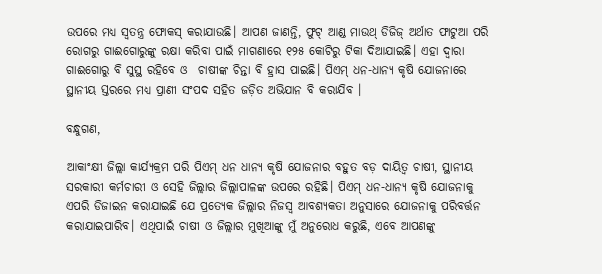ଉପରେ ମଧ୍ୟ ସ୍ୱତନ୍ତ୍ର ଫୋକସ୍ କରାଯାଉଛି। ଆପଣ ଜାଣନ୍ତି, ଫୁଟ୍ ଆଣ୍ଡ ମାଉଥ୍ ଡିଜିଜ୍ ଅର୍ଥାତ ଫାଟୁଆ ପରି ରୋଗରୁ ଗାଈଗୋରୁଙ୍କୁ ରକ୍ଷା କରିବା ପାଇଁ ମାଗଣାରେ ୧୨୫ କୋଟିରୁ ଟିକା ଦିଆଯାଇଛି। ଏହା ଦ୍ୱାରା ଗାଈଗୋରୁ ବି ସୁସ୍ଥ ରହିବେ ଓ  ଚାଷୀଙ୍କ ଚିନ୍ତା ବି ହ୍ରାସ ପାଇଛି। ପିଏମ୍‌ ଧନ-ଧାନ୍ୟ କୃଷି ଯୋଜନାରେ ସ୍ଥାନୀୟ ସ୍ତରରେ ମଧ୍ୟ ପ୍ରାଣୀ ସଂପଦ ସହିତ ଜଡ଼ିତ ଅଭିଯାନ ବି କରାଯିବ ।

ବନ୍ଧୁଗଣ,

ଆକାଂକ୍ଷୀ ଜିଲ୍ଲା କାର୍ଯ୍ୟକ୍ରମ ପରି ପିଏମ୍‌ ଧନ ଧାନ୍ୟ କୃଷି ଯୋଜନାର ବହୁତ ବଡ଼ ଦାୟିତ୍ୱ ଚାଷୀ, ସ୍ଥାନୀୟ ସରକାରୀ କର୍ମଚାରୀ ଓ ସେହି ଜିଲ୍ଲାର ଜିଲ୍ଲାପାଳଙ୍କ ଉପରେ ରହିଛି। ପିଏମ୍ ଧନ-ଧାନ୍ୟ କୃଷି ଯୋଜନାକୁ ଏପରି ଡିଜାଇନ କରାଯାଇଛି ଯେ ପ୍ରତ୍ୟେକ ଜିଲ୍ଲାର ନିଜସ୍ୱ ଆବଶ୍ୟକତା ଅନୁସାରେ ଯୋଜନାକୁ ପରିବର୍ତ୍ତନ  କରାଯାଇପାରିବ। ଏଥିପାଇଁ ଚାଷୀ ଓ ଜିଲ୍ଲାର ମୁଖିଆଙ୍କୁ ମୁଁ ଅନୁରୋଧ କରୁଛି, ଏବେ ଆପଣଙ୍କୁ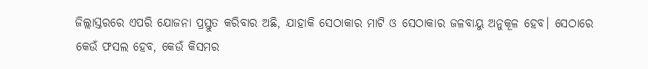ଜିଲ୍ଲାସ୍ତରରେ ଏପରି ଯୋଜନା ପ୍ରସ୍ତୁତ କରିବାର ଅଛି, ଯାହାକି ସେଠାକାର ମାଟି ଓ ସେଠାକାର ଜଳବାୟୁ ଅନୁକୂଳ ହେବ। ସେଠାରେ କେଉଁ ଫସଲ ହେବ, କେଉଁ କିସମର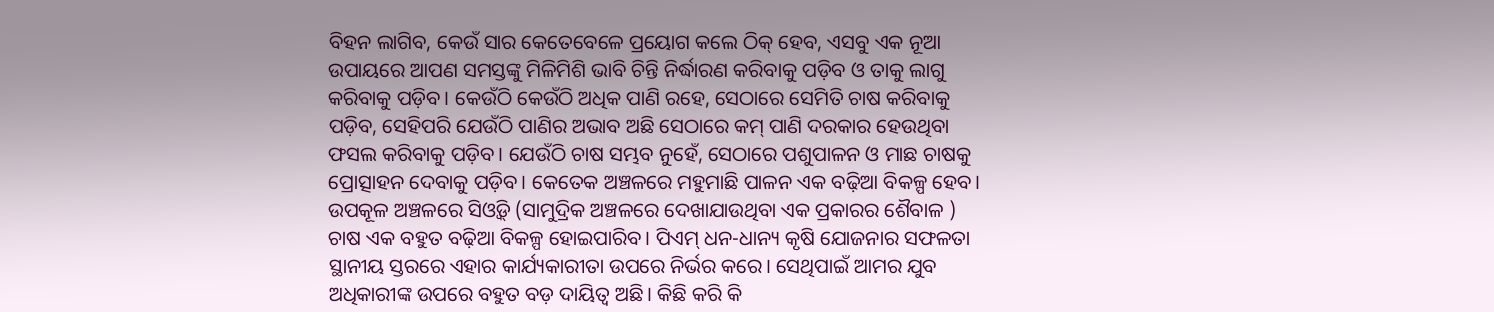ବିହନ ଲାଗିବ, କେଉଁ ସାର କେତେବେଳେ ପ୍ରୟୋଗ କଲେ ଠିକ୍ ହେବ, ଏସବୁ ଏକ ନୂଆ ଉପାୟରେ ଆପଣ ସମସ୍ତଙ୍କୁ ମିଳିମିଶି ଭାବି ଚିନ୍ତି ନିର୍ଦ୍ଧାରଣ କରିବାକୁ ପଡ଼ିବ ଓ ତାକୁ ଲାଗୁ କରିବାକୁ ପଡ଼ିବ। କେଉଁଠି କେଉଁଠି ଅଧିକ ପାଣି ରହେ, ସେଠାରେ ସେମିତି ଚାଷ କରିବାକୁ ପଡ଼ିବ, ସେହିପରି ଯେଉଁଠି ପାଣିର ଅଭାବ ଅଛି ସେଠାରେ କମ୍ ପାଣି ଦରକାର ହେଉଥିବା ଫସଲ କରିବାକୁ ପଡ଼ିବ। ଯେଉଁଠି ଚାଷ ସମ୍ଭବ ନୁହେଁ, ସେଠାରେ ପଶୁପାଳନ ଓ ମାଛ ଚାଷକୁ ପ୍ରୋତ୍ସାହନ ଦେବାକୁ ପଡ଼ିବ। କେତେକ ଅଞ୍ଚଳରେ ମହୁମାଛି ପାଳନ ଏକ ବଢ଼ିଆ ବିକଳ୍ପ ହେବ। ଉପକୂଳ ଅଞ୍ଚଳରେ ସିଓ୍ୱିଡ୍ (ସାମୁଦ୍ରିକ ଅଞ୍ଚଳରେ ଦେଖାଯାଉଥିବା ଏକ ପ୍ରକାରର ଶୈବାଳ ) ଚାଷ ଏକ ବହୁତ ବଢ଼ିଆ ବିକଳ୍ପ ହୋଇପାରିବ। ପିଏମ୍ ଧନ-ଧାନ୍ୟ କୃଷି ଯୋଜନାର ସଫଳତା ସ୍ଥାନୀୟ ସ୍ତରରେ ଏହାର କାର୍ଯ୍ୟକାରୀତା ଉପରେ ନିର୍ଭର କରେ। ସେଥିପାଇଁ ଆମର ଯୁବ ଅଧିକାରୀଙ୍କ ଉପରେ ବହୁତ ବଡ଼ ଦାୟିତ୍ୱ ଅଛି। କିଛି କରି କି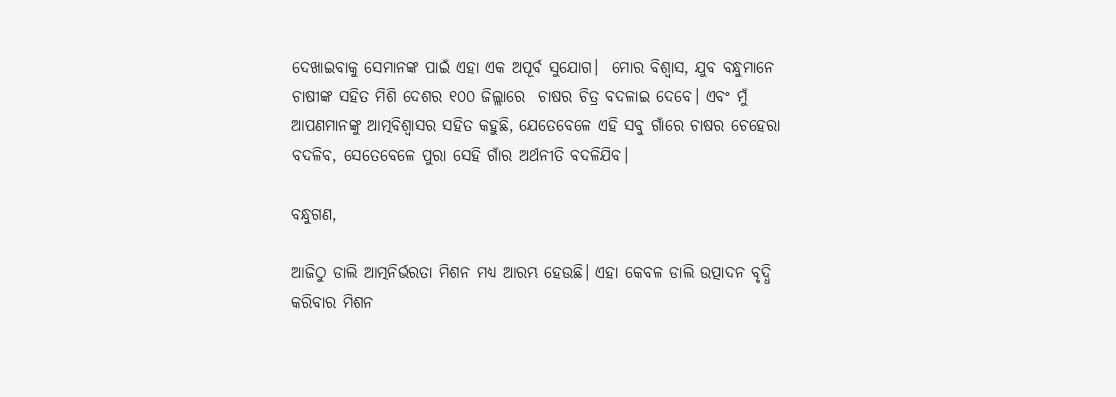ଦେଖାଇବାକୁ ସେମାନଙ୍କ ପାଇଁ ଏହା ଏକ ଅପୂର୍ବ ସୁଯୋଗ।  ମୋର ବିଶ୍ୱାସ, ଯୁବ ବନ୍ଧୁମାନେ ଚାଷୀଙ୍କ ସହିତ ମିଶି ଦେଶର ୧୦୦ ଜିଲ୍ଲାରେ  ଚାଷର ଚିତ୍ର ବଦଳାଇ ଦେବେ। ଏବଂ ମୁଁ ଆପଣମାନଙ୍କୁ ଆତ୍ମବିଶ୍ୱାସର ସହିତ କହୁଛି, ଯେତେବେଳେ ଏହି ସବୁ ଗାଁରେ ଚାଷର ଚେହେରା ବଦଳିବ, ସେତେବେଳେ ପୁରା ସେହି ଗାଁର ଅର୍ଥନୀତି ବଦଳିଯିବ।

ବନ୍ଧୁଗଣ,

ଆଜିଠୁ ଡାଲି ଆତ୍ମନିର୍ଭରତା ମିଶନ ମଧ୍ୟ ଆରମ୍ଭ ହେଉଛି। ଏହା କେବଳ ଡାଲି ଉତ୍ପାଦନ ବୃଦ୍ଧି କରିବାର ମିଶନ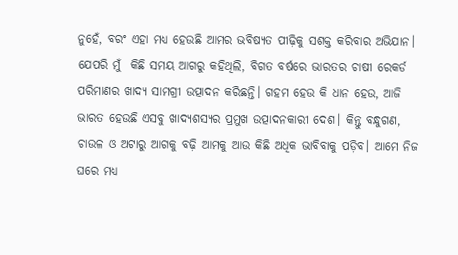ନୁହେଁ, ବରଂ ଏହା ମଧ୍ୟ ହେଉଛି ଆମର ଭବିଷ୍ୟତ ପୀଢ଼ିକୁ ସଶକ୍ତ କରିବାର ଅଭିଯାନ। ଯେପରି ମୁଁ  କିଛି ସମୟ ଆଗରୁ କହିଥିଲି, ବିଗତ ବର୍ଷରେ ଭାରତର ଚାଷୀ ରେକର୍ଡ ପରିମାଣର ଖାଦ୍ୟ ସାମଗ୍ରୀ ଉତ୍ପାଦନ କରିଛନ୍ତି। ଗହମ ହେଉ କି ଧାନ ହେଉ, ଆଜି ଭାରତ ହେଉଛି ଏସବୁ ଖାଦ୍ୟଶସ୍ୟର ପ୍ରମୁଖ ଉତ୍ପାଦନକାରୀ ଦେଶ। କିନ୍ତୁ ବନ୍ଧୁଗଣ, ଚାଉଳ ଓ ଅଟାରୁ ଆଗକୁ ବଢ଼ି ଆମକୁ ଆଉ କିଛି ଅଧିକ ଭାବିବାକୁ ପଡ଼ିବ। ଆମେ ନିଜ ଘରେ ମଧ୍ୟ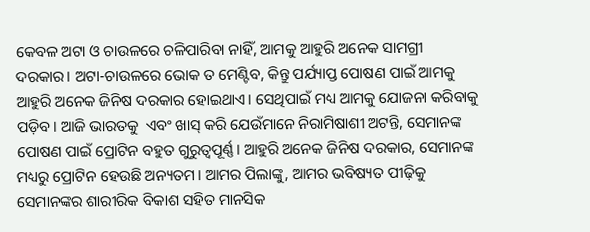କେବଳ ଅଟା ଓ ଚାଉଳରେ ଚଳିପାରିବା ନାହିଁ, ଆମକୁ ଆହୁରି ଅନେକ ସାମଗ୍ରୀ ଦରକାର। ଅଟା-ଚାଉଳରେ ଭୋକ ତ ମେଣ୍ଟିବ, କିନ୍ତୁ ପର୍ଯ୍ୟାପ୍ତ ପୋଷଣ ପାଇଁ ଆମକୁ ଆହୁରି ଅନେକ ଜିନିଷ ଦରକାର ହୋଇଥାଏ। ସେଥିପାଇଁ ମଧ୍ୟ ଆମକୁ ଯୋଜନା କରିବାକୁ ପଡ଼ିବ। ଆଜି ଭାରତକୁ  ଏବଂ ଖାସ୍ କରି ଯେଉଁମାନେ ନିରାମିଷାଶୀ ଅଟନ୍ତି, ସେମାନଙ୍କ ପୋଷଣ ପାଇଁ ପ୍ରୋଟିନ ବହୁତ ଗୁରୁତ୍ୱପୂର୍ଣ୍ଣ। ଆହୁରି ଅନେକ ଜିନିଷ ଦରକାର, ସେମାନଙ୍କ ମଧ୍ୟରୁ ପ୍ରୋଟିନ ହେଉଛି ଅନ୍ୟତମ। ଆମର ପିଲାଙ୍କୁ, ଆମର ଭବିଷ୍ୟତ ପୀଢ଼ିକୁ ସେମାନଙ୍କର ଶାରୀରିକ ବିକାଶ ସହିତ ମାନସିକ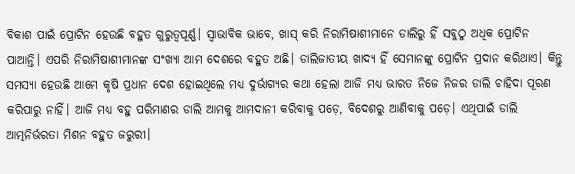ବିକାଶ ପାଇଁ ପ୍ରୋଟିନ ହେଉଛି ବହୁତ ଗୁରୁତ୍ୱପୂର୍ଣ୍ଣ। ସ୍ୱାଭାବିକ ଭାବେ, ଖାସ୍ କରି ନିରାମିଷାଶୀମାନେ ଡାଲିରୁ ହିଁ ସବୁଠୁ ଅଧିକ ପ୍ରୋଟିନ ପାଆନ୍ତି। ଏପରି ନିରାମିଷାଶୀମାନଙ୍କ ସଂଖ୍ୟା ଆମ ଦେଶରେ ବହୁତ ଅଛି। ଡାଲିଜାତୀୟ ଖାଦ୍ୟ ହିଁ ସେମାନଙ୍କୁ ପ୍ରୋଟିନ ପ୍ରଦାନ କରିଥାଏ। କିନ୍ତୁ ସମସ୍ୟା ହେଉଛି ଆମେ କୃଷି ପ୍ରଧାନ ଦେଶ ହୋଇଥିଲେ ମଧ୍ୟ ଦୁର୍ଭାଗ୍ୟର କଥା ହେଲା ଆଜି ମଧ୍ୟ ଭାରତ ନିଜେ ନିଜର ଡାଲି ଚାହିଦା ପୂରଣ କରିପାରୁ ନାହିଁ। ଆଜି ମଧ୍ୟ ବହୁ ପରିମାଣର ଡାଲି ଆମକୁ ଆମଦାନୀ କରିବାକୁ ପଡ଼େ, ବିଦେଶରୁ ଆଣିବାକୁ ପଡ଼େ। ଏଥିପାଇଁ ଡାଲି ଆତ୍ମନିର୍ଭରତା ମିଶନ ବହୁତ ଜରୁରୀ।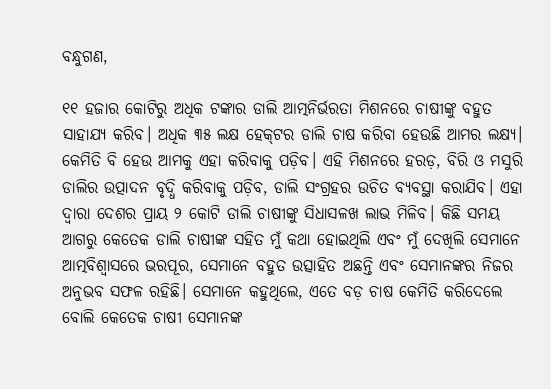ବନ୍ଧୁଗଣ,

୧୧ ହଜାର କୋଟିରୁ ଅଧିକ ଟଙ୍କାର ଡାଲି ଆତ୍ମନିର୍ଭରତା ମିଶନରେ ଚାଷୀଙ୍କୁ ବହୁତ ସାହାଯ୍ୟ କରିବ। ଅଧିକ ୩୫ ଲକ୍ଷ ହେକ୍‌ଟର ଡାଲି ଚାଷ କରିବା ହେଉଛି ଆମର ଲକ୍ଷ୍ୟ। କେମିତି ବି ହେଉ ଆମକୁ ଏହା କରିବାକୁ ପଡ଼ିବ। ଏହି ମିଶନରେ ହରଡ଼, ବିରି ଓ ମସୁରି ଡାଲିର ଉତ୍ପାଦନ ବୃଦ୍ଧି କରିବାକୁ ପଡ଼ିବ, ଡାଲି ସଂଗ୍ରହର ଉଚିତ ବ୍ୟବସ୍ଥା କରାଯିବ। ଏହା ଦ୍ୱାରା ଦେଶର ପ୍ରାୟ ୨ କୋଟି ଡାଲି ଚାଷୀଙ୍କୁ ସିଧାସଳଖ ଲାଭ ମିଳିବ। କିଛି ସମୟ ଆଗରୁ କେତେକ ଡାଲି ଚାଷୀଙ୍କ ସହିତ ମୁଁ କଥା ହୋଇଥିଲି ଏବଂ ମୁଁ ଦେଖିଲି ସେମାନେ ଆତ୍ମବିଶ୍ୱାସରେ ଭରପୂର, ସେମାନେ ବହୁତ ଉତ୍ସାହିତ ଅଛନ୍ତି ଏବଂ ସେମାନଙ୍କର ନିଜର ଅନୁଭବ ସଫଳ ରହିଛି। ସେମାନେ କହୁଥିଲେ, ଏତେ ବଡ଼ ଚାଷ କେମିତି କରିଦେଲେ ବୋଲି କେତେକ ଚାଷୀ ସେମାନଙ୍କ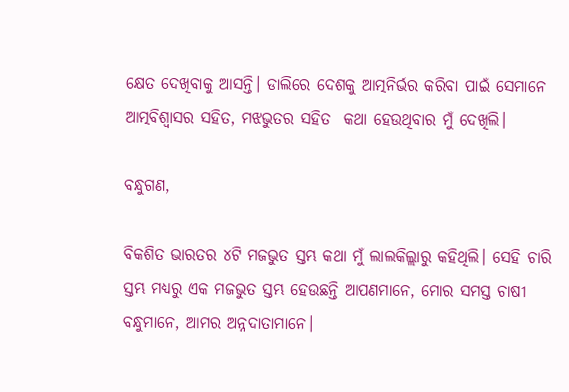କ୍ଷେତ ଦେଖିବାକୁ ଆସନ୍ତି। ଡାଲିରେ ଦେଶକୁ ଆତ୍ମନିର୍ଭର କରିବା ପାଇଁ ସେମାନେ ଆତ୍ମବିଶ୍ୱାସର ସହିତ, ମଝଭୁତର ସହିତ  କଥା ହେଉଥିବାର ମୁଁ ଦେଖିଲି।

ବନ୍ଧୁଗଣ,

ବିକଶିତ ଭାରତର ୪ଟି ମଜଭୁତ ସ୍ତମ୍ଭ କଥା ମୁଁ ଲାଲକିଲ୍ଲାରୁ କହିଥିଲି। ସେହି ଚାରି ସ୍ତମ୍ଭ ମଧ୍ୟରୁ ଏକ ମଜଭୁତ ସ୍ତମ୍ଭ ହେଉଛନ୍ତି ଆପଣମାନେ, ମୋର ସମସ୍ତ ଚାଷୀ ବନ୍ଧୁମାନେ, ଆମର ଅନ୍ନଦାତାମାନେ।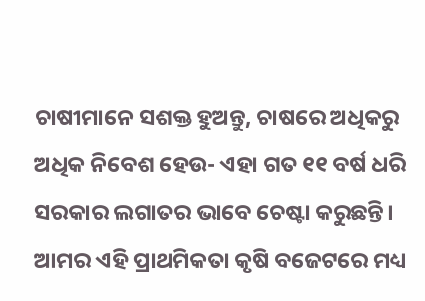ଚାଷୀମାନେ ସଶକ୍ତ ହୁଅନ୍ତୁ, ଚାଷରେ ଅଧିକରୁ ଅଧିକ ନିବେଶ ହେଉ- ଏହା ଗତ ୧୧ ବର୍ଷ ଧରି ସରକାର ଲଗାତର ଭାବେ ଚେଷ୍ଟା କରୁଛନ୍ତି। ଆମର ଏହି ପ୍ରାଥମିକତା କୃଷି ବଜେଟରେ ମଧ୍ୟ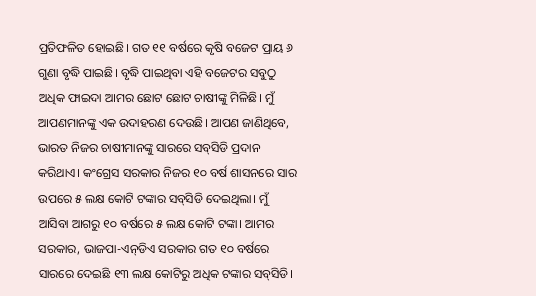ପ୍ରତିଫଳିତ ହୋଇଛି। ଗତ ୧୧ ବର୍ଷରେ କୃଷି ବଜେଟ ପ୍ରାୟ ୬ ଗୁଣା ବୃଦ୍ଧି ପାଇଛି। ବୃଦ୍ଧି ପାଇଥିବା ଏହି ବଜେଟର ସବୁଠୁ ଅଧିକ ଫାଇଦା ଆମର ଛୋଟ ଛୋଟ ଚାଷୀଙ୍କୁ ମିଳିଛି। ମୁଁ ଆପଣମାନଙ୍କୁ ଏକ ଉଦାହରଣ ଦେଉଛି। ଆପଣ ଜାଣିଥିବେ, ଭାରତ ନିଜର ଚାଷୀମାନଙ୍କୁ ସାରରେ ସବ୍‌ସିଡି ପ୍ରଦାନ କରିଥାଏ। କଂଗ୍ରେସ ସରକାର ନିଜର ୧୦ ବର୍ଷ ଶାସନରେ ସାର ଉପରେ ୫ ଲକ୍ଷ କୋଟି ଟଙ୍କାର ସବ୍‌ସିଡି ଦେଇଥିଲା। ମୁଁ ଆସିବା ଆଗରୁ ୧୦ ବର୍ଷରେ ୫ ଲକ୍ଷ କୋଟି ଟଙ୍କା। ଆମର ସରକାର, ଭାଜପା-ଏନ୍‌ଡିଏ ସରକାର ଗତ ୧୦ ବର୍ଷରେ ସାରରେ ଦେଇଛି ୧୩ ଲକ୍ଷ କୋଟିରୁ ଅଧିକ ଟଙ୍କାର ସବ୍‌ସିଡି।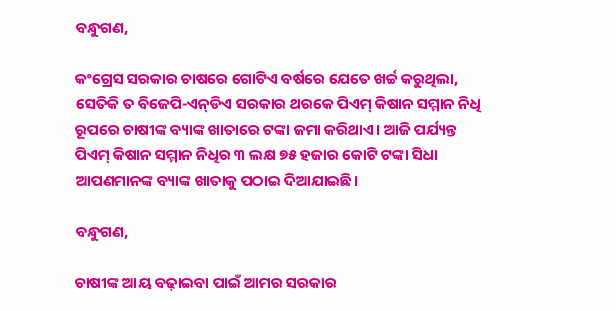ବନ୍ଧୁଗଣ,

କଂଗ୍ରେସ ସରକାର ଚାଷରେ ଗୋଟିଏ ବର୍ଷରେ ଯେତେ ଖର୍ଚ୍ଚ କରୁଥିଲା, ସେତିକି ତ ବିଜେପି-ଏନ୍‌ଡିଏ ସରକାର ଥରକେ ପିଏମ୍ କିଷାନ ସମ୍ମାନ ନିଧି ରୂପରେ ଚାଷୀଙ୍କ ବ୍ୟାଙ୍କ ଖାତାରେ ଟଙ୍କା ଜମା କରିଥାଏ। ଆଜି ପର୍ଯ୍ୟନ୍ତ ପିଏମ୍‌ କିଷାନ ସମ୍ମାନ ନିଧିର ୩ ଲକ୍ଷ ୭୫ ହଜାର କୋଟି ଟଙ୍କା ସିଧା ଆପଣମାନଙ୍କ ବ୍ୟାଙ୍କ ଖାତାକୁ ପଠାଇ ଦିଆଯାଇଛି।

ବନ୍ଧୁଗଣ,

ଚାଷୀଙ୍କ ଆୟ ବଢ଼ାଇବା ପାଇଁ ଆମର ସରକାର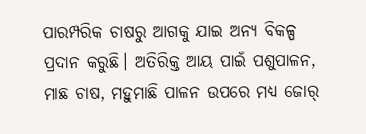ପାରମ୍ପରିକ ଚାଷରୁ ଆଗକୁ ଯାଇ ଅନ୍ୟ ବିକଳ୍ପ ପ୍ରଦାନ କରୁଛି। ଅତିରିକ୍ତ ଆୟ ପାଇଁ ପଶୁପାଳନ, ମାଛ ଚାଷ, ମହୁମାଛି ପାଳନ ଉପରେ ମଧ୍ୟ ଜୋର୍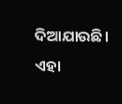ଦିଆଯାଉଛି। ଏହା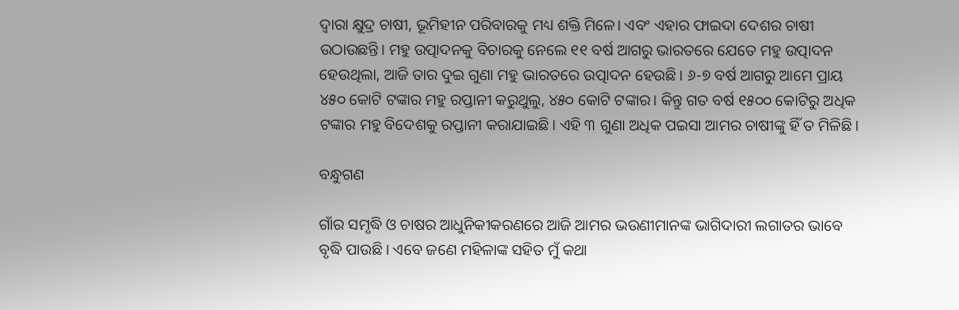ଦ୍ୱାରା କ୍ଷୁଦ୍ର ଚାଷୀ, ଭୂମିହୀନ ପରିବାରକୁ ମଧ୍ୟ ଶକ୍ତି ମିଳେ। ଏବଂ ଏହାର ଫାଇଦା ଦେଶର ଚାଷୀ ଉଠାଉଛନ୍ତି। ମହୁ ଉତ୍ପାଦନକୁ ବିଚାରକୁ ନେଲେ ୧୧ ବର୍ଷ ଆଗରୁ ଭାରତରେ ଯେତେ ମହୁ ଉତ୍ପାଦନ ହେଉଥିଲା, ଆଜି ତାର ଦୁଇ ଗୁଣା ମହୁ ଭାରତରେ ଉତ୍ପାଦନ ହେଉଛି। ୬-୭ ବର୍ଷ ଆଗରୁ ଆମେ ପ୍ରାୟ ୪୫୦ କୋଟି ଟଙ୍କାର ମହୁ ରପ୍ତାନୀ କରୁଥୁଲୁ, ୪୫୦ କୋଟି ଟଙ୍କାର। କିନ୍ତୁ ଗତ ବର୍ଷ ୧୫୦୦ କୋଟିରୁ ଅଧିକ ଟଙ୍କାର ମହୁ ବିଦେଶକୁ ରପ୍ତାନୀ କରାଯାଇଛି। ଏହି ୩ ଗୁଣା ଅଧିକ ପଇସା ଆମର ଚାଷୀଙ୍କୁ ହିଁ ତ ମିଳିଛି।

ବନ୍ଧୁଗଣ

ଗାଁର ସମୃଦ୍ଧି ଓ ଚାଷର ଆଧୁନିକୀକରଣରେ ଆଜି ଆମର ଭଉଣୀମାନଙ୍କ ଭାଗିଦାରୀ ଲଗାତର ଭାବେ ବୃଦ୍ଧି ପାଉଛି। ଏବେ ଜଣେ ମହିଳାଙ୍କ ସହିତ ମୁଁ କଥା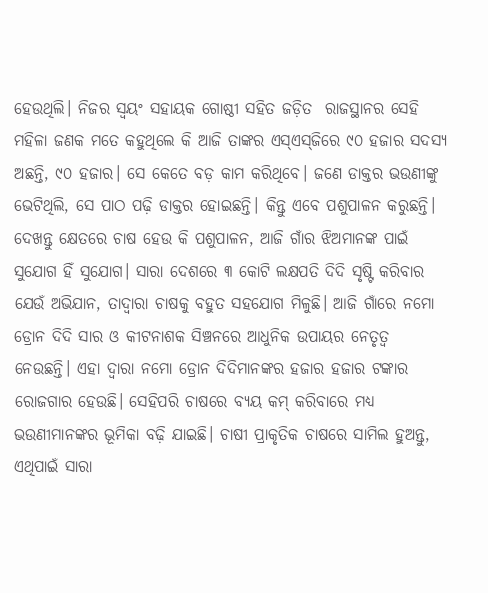ହେଉଥିଲି। ନିଜର ସ୍ୱୟଂ ସହାୟକ ଗୋଷ୍ଠୀ ସହିତ ଜଡ଼ିତ  ରାଜସ୍ଥାନର ସେହି ମହିଳା ଜଣକ ମତେ କହୁଥିଲେ କି ଆଜି ତାଙ୍କର ଏସ୍‌ଏସ୍‌ଜିରେ ୯୦ ହଜାର ସଦସ୍ୟ ଅଛନ୍ତି, ୯୦ ହଜାର। ସେ କେତେ ବଡ଼ କାମ କରିଥିବେ। ଜଣେ ଡାକ୍ତର ଭଉଣୀଙ୍କୁ ଭେଟିଥିଲି, ସେ ପାଠ ପଢ଼ି ଡାକ୍ତର ହୋଇଛନ୍ତି। କିନ୍ତୁ ଏବେ ପଶୁପାଳନ କରୁଛନ୍ତି। ଦେଖନ୍ତୁ କ୍ଷେତରେ ଚାଷ ହେଉ କି ପଶୁପାଳନ, ଆଜି ଗାଁର ଝିଅମାନଙ୍କ ପାଇଁ ସୁଯୋଗ ହିଁ ସୁଯୋଗ। ସାରା ଦେଶରେ ୩ କୋଟି ଲକ୍ଷପତି ଦିଦି ସୃଷ୍ଟି କରିବାର ଯେଉଁ ଅଭିଯାନ, ତାଦ୍ୱାରା ଚାଷକୁ ବହୁତ ସହଯୋଗ ମିଳୁଛି। ଆଜି ଗାଁରେ ନମୋ ଡ୍ରୋନ ଦିଦି ସାର ଓ କୀଟନାଶକ ସିଞ୍ଚନରେ ଆଧୁନିକ ଉପାୟର ନେତୃତ୍ୱ ନେଉଛନ୍ତି। ଏହା ଦ୍ୱାରା ନମୋ ଡ୍ରୋନ ଦିଦିମାନଙ୍କର ହଜାର ହଜାର ଟଙ୍କାର ରୋଜଗାର ହେଉଛି। ସେହିପରି ଚାଷରେ ବ୍ୟୟ କମ୍‌ କରିବାରେ ମଧ୍ୟ ଭଉଣୀମାନଙ୍କର ଭୂମିକା ବଢ଼ି ଯାଇଛି। ଚାଷୀ ପ୍ରାକୃତିକ ଚାଷରେ ସାମିଲ ହୁଅନ୍ତୁ, ଏଥିପାଇଁ ସାରା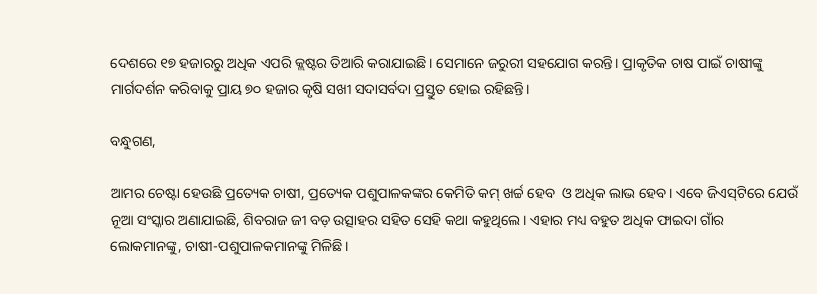ଦେଶରେ ୧୭ ହଜାରରୁ ଅଧିକ ଏପରି କ୍ଲଷ୍ଟର ତିଆରି କରାଯାଇଛି। ସେମାନେ ଜରୁରୀ ସହଯୋଗ କରନ୍ତି। ପ୍ରାକୃତିକ ଚାଷ ପାଇଁ ଚାଷୀଙ୍କୁ ମାର୍ଗଦର୍ଶନ କରିବାକୁ ପ୍ରାୟ ୭୦ ହଜାର କୃଷି ସଖୀ ସଦାସର୍ବଦା ପ୍ରସ୍ତୁତ ହୋଇ ରହିଛନ୍ତି।

ବନ୍ଧୁଗଣ,

ଆମର ଚେଷ୍ଟା ହେଉଛି ପ୍ରତ୍ୟେକ ଚାଷୀ, ପ୍ରତ୍ୟେକ ପଶୁପାଳକଙ୍କର କେମିତି କମ୍ ଖର୍ଚ୍ଚ ହେବ  ଓ ଅଧିକ ଲାଭ ହେବ। ଏବେ ଜିଏସ୍‌ଟିରେ ଯେଉଁ ନୂଆ ସଂସ୍କାର ଅଣାଯାଇଛି, ଶିବରାଜ ଜୀ ବଡ଼ ଉତ୍ସାହର ସହିତ ସେହି କଥା କହୁଥିଲେ। ଏହାର ମଧ୍ୟ ବହୁତ ଅଧିକ ଫାଇଦା ଗାଁର ଲୋକମାନଙ୍କୁ, ଚାଷୀ-ପଶୁପାଳକମାନଙ୍କୁ ମିଳିଛି।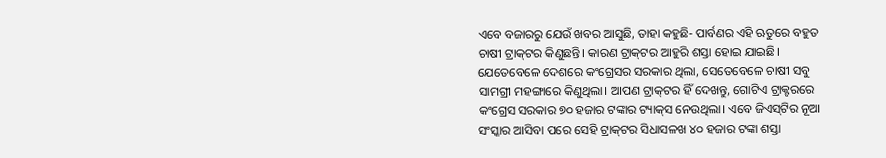ଏବେ ବଜାରରୁ ଯେଉଁ ଖବର ଆସୁଛି, ତାହା କହୁଛି- ପାର୍ବଣର ଏହି ଋତୁରେ ବହୁତ ଚାଷୀ ଟ୍ରାକ୍‌ଟର କିଣୁଛନ୍ତି। କାରଣ ଟ୍ରାକ୍‌ଟର ଆହୁରି ଶସ୍ତା ହୋଇ ଯାଇଛି। ଯେତେବେଳେ ଦେଶରେ କଂଗ୍ରେସର ସରକାର ଥିଲା, ସେତେବେଳେ ଚାଷୀ ସବୁ ସାମଗ୍ରୀ ମହଙ୍ଗାରେ କିଣୁଥିଲା। ଆପଣ ଟ୍ରାକ୍‌ଟର ହିଁ ଦେଖନ୍ତୁ, ଗୋଟିଏ ଟ୍ରାକ୍ଟରରେ କଂଗ୍ରେସ ସରକାର ୭୦ ହଜାର ଟଙ୍କାର ଟ୍ୟାକ୍‌ସ ନେଉଥିଲା। ଏବେ ଜିଏସ୍‌ଟିର ନୂଆ ସଂସ୍କାର ଆସିବା ପରେ ସେହି ଟ୍ରାକ୍‌ଟର ସିଧାସଳଖ ୪୦ ହଜାର ଟଙ୍କା ଶସ୍ତା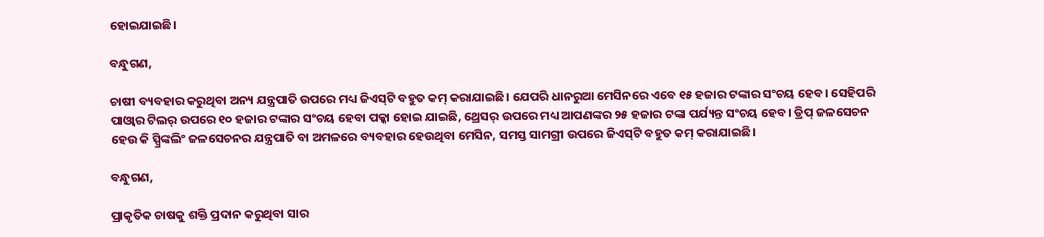ହୋଇଯାଇଛି।

ବନ୍ଧୁଗଣ,

ଚାଷୀ ବ୍ୟବହାର କରୁଥିବା ଅନ୍ୟ ଯନ୍ତ୍ରପାତି ଉପରେ ମଧ୍ୟ ଜିଏସ୍‌ଟି ବହୁତ କମ୍ କରାଯାଇଛି। ଯେପରି ଧାନରୁଆ ମେସିନରେ ଏବେ ୧୫ ହଜାର ଟଙ୍କାର ସଂଚୟ ହେବ। ସେହିପରି ପାଓ୍ୱାର ଟିଲର୍ ଉପରେ ୧୦ ହଜାର ଟଙ୍କାର ସଂଚୟ ହେବା ପକ୍କା ହୋଇ ଯାଇଛି, ଥ୍ରେସର୍ ଉପରେ ମଧ୍ୟ ଆପଣଙ୍କର ୨୫ ହଜାର ଟଙ୍କା ପର୍ଯ୍ୟନ୍ତ ସଂଚୟ ହେବ। ଡ୍ରିପ୍‌ ଜଳସେଚନ ହେଉ କି ସ୍ପ୍ରିଙ୍କଲିଂ ଜଳସେଚନର ଯନ୍ତ୍ରପାତି ବା ଅମଳରେ ବ୍ୟବହାର ହେଉଥିବା ମେସିନ, ସମସ୍ତ ସାମଗ୍ରୀ ଉପରେ ଜିଏସ୍‌ଟି ବହୁତ କମ୍ କରାଯାଇଛି।

ବନ୍ଧୁଗଣ,

ପ୍ରାକୃତିକ ଚାଷକୁ ଶକ୍ତି ପ୍ରଦାନ କରୁଥିବା ସାର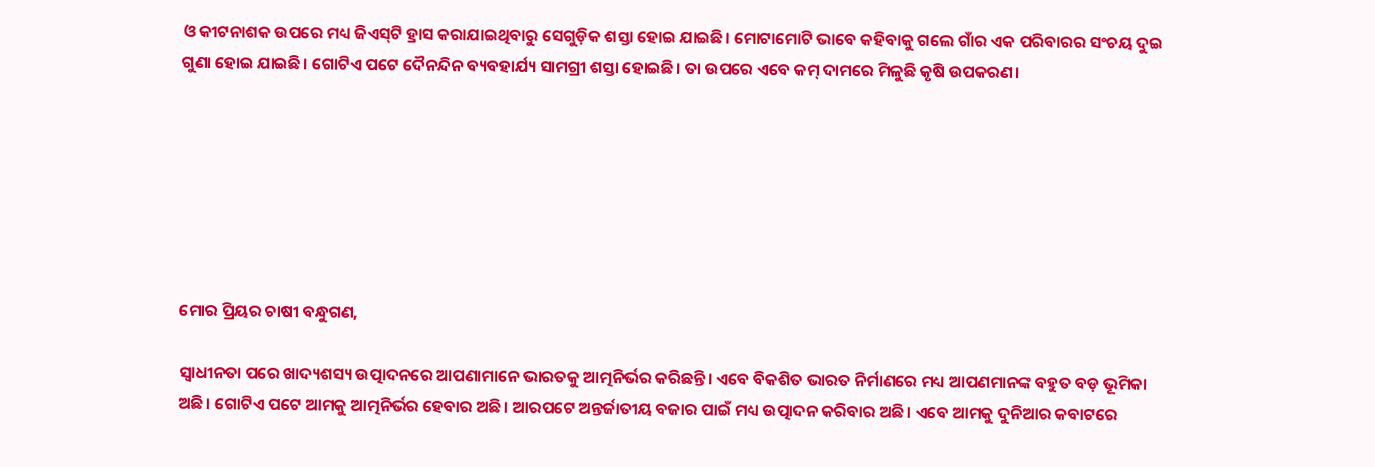ଓ କୀଟନାଶକ ଉପରେ ମଧ୍ୟ ଜିଏସ୍‌ଟି ହ୍ରାସ କରାଯାଇଥିବାରୁ ସେଗୁଡ଼ିକ ଶସ୍ତା ହୋଇ ଯାଇଛି। ମୋଟାମୋଟି ଭାବେ କହିବାକୁ ଗଲେ ଗାଁର ଏକ ପରିବାରର ସଂଚୟ ଦୁଇ ଗୁଣା ହୋଇ ଯାଇଛି। ଗୋଟିଏ ପଟେ ଦୈନନ୍ଦିନ ବ୍ୟବହାର୍ଯ୍ୟ ସାମଗ୍ରୀ ଶସ୍ତା ହୋଇଛି। ତା ଉପରେ ଏବେ କମ୍ ଦାମରେ ମିଳୁଛି କୃଷି ଉପକରଣ।







ମୋର ପ୍ରିୟର ଚାଷୀ ବନ୍ଧୁଗଣ,

ସ୍ୱାଧୀନତା ପରେ ଖାଦ୍ୟଶସ୍ୟ ଉତ୍ପାଦନରେ ଆପଣାମାନେ ଭାରତକୁ ଆତ୍ମନିର୍ଭର କରିଛନ୍ତି। ଏବେ ବିକଶିତ ଭାରତ ନିର୍ମାଣରେ ମଧ୍ୟ ଆପଣମାନଙ୍କ ବହୁତ ବଡ଼ ଭୂମିକା ଅଛି। ଗୋଟିଏ ପଟେ ଆମକୁ ଆତ୍ମନିର୍ଭର ହେବାର ଅଛି। ଆରପଟେ ଅନ୍ତର୍ଜାତୀୟ ବଜାର ପାଇଁ ମଧ୍ୟ ଉତ୍ପାଦନ କରିବାର ଅଛି। ଏବେ ଆମକୁ ଦୁନିଆର କବାଟରେ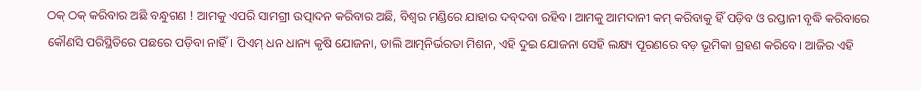ଠକ୍ ଠକ୍ କରିବାର ଅଛି ବନ୍ଧୁଗଣ ! ଆମକୁ ଏପରି ସାମଗ୍ରୀ ଉତ୍ପାଦନ କରିବାର ଅଛି, ବିଶ୍ୱର ମଣ୍ଡିରେ ଯାହାର ଦବ୍‌ଦବା ରହିବ। ଆମକୁ ଆମଦାନୀ କମ୍ କରିବାକୁ ହିଁ ପଡ଼ିବ ଓ ରପ୍ତାନୀ ବୃଦ୍ଧି କରିବାରେ କୌଣସି ପରିସ୍ଥିତିରେ ପଛରେ ପଡ଼ିବା ନାହିଁ। ପିଏମ୍‌ ଧନ ଧାନ୍ୟ କୃଷି ଯୋଜନା, ଡାଲି ଆତ୍ମନିର୍ଭରତା ମିଶନ, ଏହି ଦୁଇ ଯୋଜନା ସେହି ଲକ୍ଷ୍ୟ ପୂରଣରେ ବଡ଼ ଭୂମିକା ଗ୍ରହଣ କରିବେ। ଆଜିର ଏହି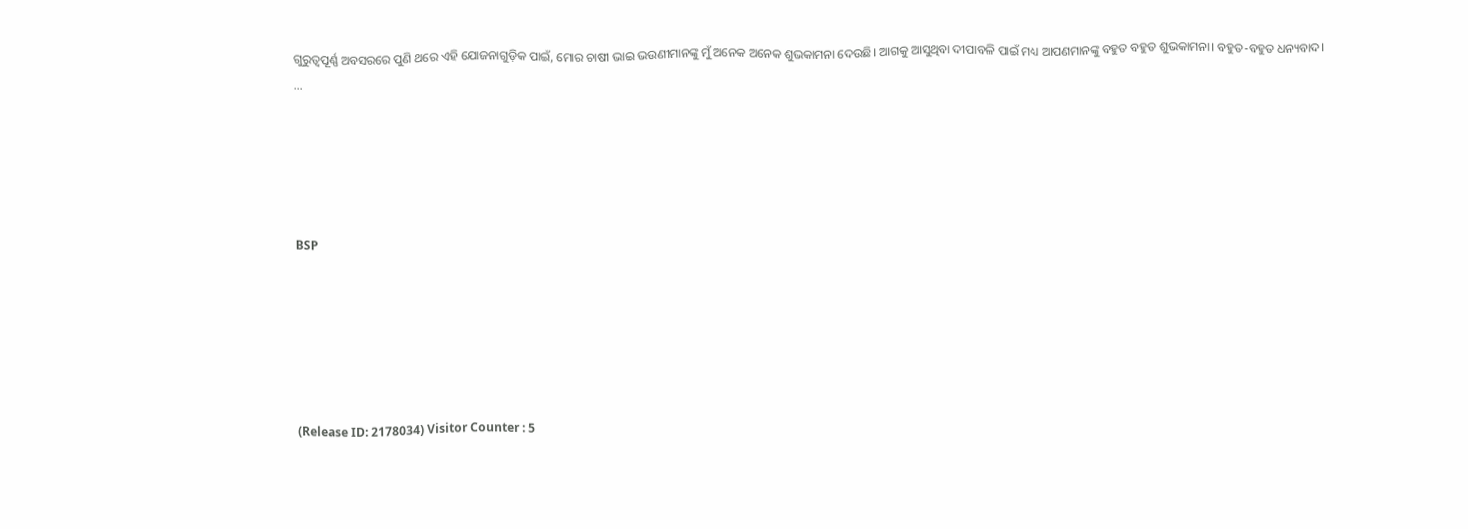ଗୁରୁତ୍ୱପୂର୍ଣ୍ଣ ଅବସରରେ ପୁଣି ଥରେ ଏହି ଯୋଜନାଗୁଡ଼ିକ ପାଇଁ, ମୋର ଚାଷୀ ଭାଇ ଭଉଣୀମାନଙ୍କୁ ମୁଁ ଅନେକ ଅନେକ ଶୁଭକାମନା ଦେଉଛି। ଆଗକୁ ଆସୁଥିବା ଦୀପାବଳି ପାଇଁ ମଧ୍ୟ ଆପଣମାନଙ୍କୁ ବହୁତ ବହୁତ ଶୁଭକାମନା। ବହୁତ-ବହୁତ ଧନ୍ୟବାଦ। …





BSP






(Release ID: 2178034) Visitor Counter : 5